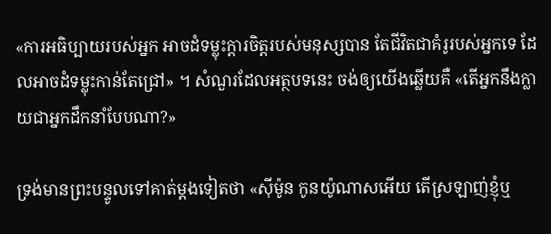«ការអធិប្បាយរបស់អ្នក អាចដំទម្លុះក្ដារចិត្តរបស់មនុស្សបាន តែជីវិតជាគំរូរបស់អ្នកទេ ដែលអាចដំទម្លុះកាន់តែជ្រៅ» ។ សំណួរដែលអត្ថបទនេះ ចង់ឲ្យយើងឆ្លើយគឺ «តើអ្នកនឹងក្លាយជាអ្នកដឹកនាំបែបណា?»

ទ្រង់មានព្រះបន្ទូលទៅគាត់ម្តងទៀតថា «ស៊ីម៉ូន កូនយ៉ូណាសអើយ តើស្រឡាញ់ខ្ញុំឬ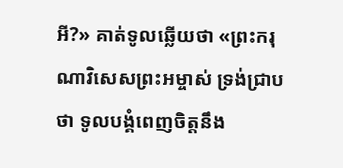អី?» គាត់ទូលឆ្លើយថា «ព្រះករុណាវិសេសព្រះអម្ចាស់ ទ្រង់ជ្រាបថា ទូលបង្គំពេញចិត្តនឹង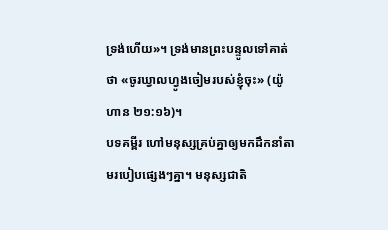ទ្រង់ហើយ»។ ទ្រង់មានព្រះបន្ទូលទៅគាត់ថា «ចូរឃ្វាលហ្វូងចៀមរបស់ខ្ញុំចុះ» (យ៉ូហាន ២១:១៦)។
បទគម្ពីរ ហៅមនុស្សគ្រប់គ្នាឲ្យមកដឹកនាំតាមរបៀបផ្សេងៗគ្នា។ មនុស្សជាតិ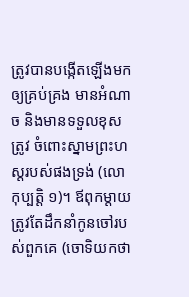ត្រូវបានបង្កើតឡើងមក ឲ្យគ្រប់គ្រង មានអំណាច និងមានទទួលខុសត្រូវ ចំពោះស្នាមព្រះហស្ដរបស់ផងទ្រង់ (លោកុប្បត្ដិ ១)។ ឪពុកម្តាយ ត្រូវតែដឹកនាំកូនចៅរបស់ពួកគេ (ចោទិយកថា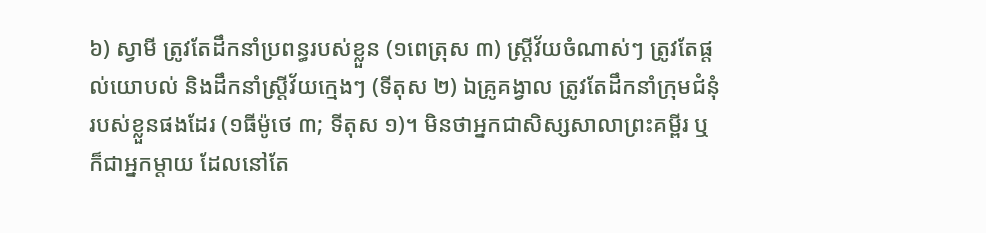៦) ស្វាមី ត្រូវតែដឹកនាំប្រពន្ធរបស់ខ្លួន (១ពេត្រុស ៣) ស្ត្រីវ័យចំណាស់ៗ ត្រូវតែផ្តល់យោបល់ និងដឹកនាំស្ត្រីវ័យក្មេងៗ (ទីតុស ២) ឯគ្រូគង្វាល ត្រូវតែដឹកនាំក្រុមជំនុំរបស់ខ្លួនផងដែរ (១ធីម៉ូថេ ៣; ទីតុស ១)។ មិនថាអ្នកជាសិស្សសាលាព្រះគម្ពីរ ឬក៏ជាអ្នកម្ដាយ ដែលនៅតែ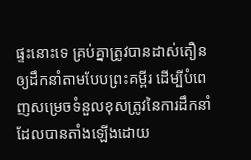ផ្ទះនោះទេ គ្រប់គ្នាត្រូវបានដាស់តឿនឲ្យដឹកនាំតាមបែបព្រះគម្ពីរ ដើម្បីបំពេញសម្រេចទំនួលខុសត្រូវនៃការដឹកនាំ ដែលបានតាំងឡើងដោយ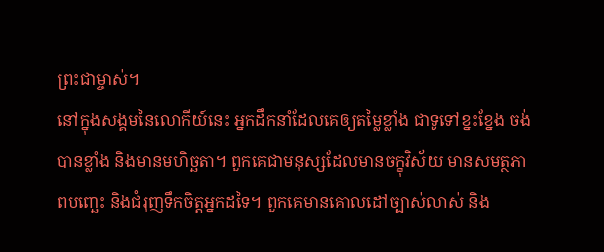ព្រះជាម្ចាស់។
នៅក្នុងសង្គមនៃលោកីយ៍នេះ អ្នកដឹកនាំដែលគេឲ្យតម្លៃខ្លាំង ជាទូទៅខ្នះខ្នែង ចង់បានខ្លាំង និងមានមហិច្ឆតា។ ពួកគេជាមនុស្សដែលមានចក្ខុវិស័យ មានសមត្ថភាពបញ្ឆេះ និងជំរុញទឹកចិត្តអ្នកដទៃ។ ពួកគេមានគោលដៅច្បាស់លាស់ និង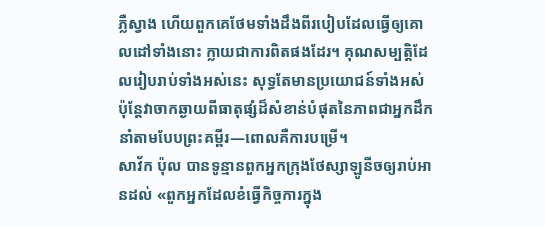ភ្លឺស្វាង ហើយពួកគេថែមទាំងដឹងពីរបៀបដែលធ្វើឲ្យគោលដៅទាំងនោះ ក្លាយជាការពិតផងដែរ។ គុណសម្បត្តិដែលរៀបរាប់ទាំងអស់នេះ សុទ្ធតែមានប្រយោជន៍ទាំងអស់ ប៉ុន្តែវាចាកឆ្ងាយពីធាតុផ្សំដ៏សំខាន់បំផុតនៃភាពជាអ្នកដឹកនាំតាមបែបព្រះគម្ពីរ—ពោលគឺការបម្រើ។
សាវ័ក ប៉ុល បានទូន្មានពួកអ្នកក្រុងថែស្សាឡូនីចឲ្យរាប់អានដល់ «ពួកអ្នកដែលខំធ្វើកិច្ចការក្នុង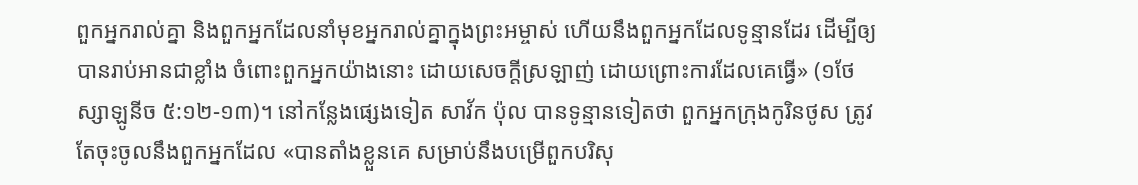ពួកអ្នករាល់គ្នា និងពួកអ្នកដែលនាំមុខអ្នករាល់គ្នាក្នុងព្រះអម្ចាស់ ហើយនឹងពួកអ្នកដែលទូន្មានដែរ ដើម្បីឲ្យបានរាប់អានជាខ្លាំង ចំពោះពួកអ្នកយ៉ាងនោះ ដោយសេចក្តីស្រឡាញ់ ដោយព្រោះការដែលគេធ្វើ» (១ថែស្សាឡូនីច ៥:១២-១៣)។ នៅកន្លែងផ្សេងទៀត សាវ័ក ប៉ុល បានទូន្មានទៀតថា ពួកអ្នកក្រុងកូរិនថូស ត្រូវតែចុះចូលនឹងពួកអ្នកដែល «បានតាំងខ្លួនគេ សម្រាប់នឹងបម្រើពួកបរិសុ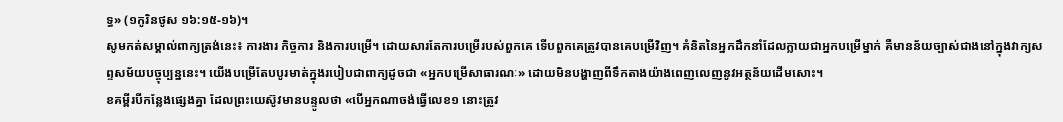ទ្ធ» (១កូរិនថូស ១៦:១៥-១៦)។
សូមកត់សម្គាល់ពាក្យត្រង់នេះ៖ ការងារ កិច្ចការ និងការបម្រើ។ ដោយសារតែការបម្រើរបស់ពួកគេ ទើបពួកគេត្រូវបានគេបម្រើវិញ។ គំនិតនៃអ្នកដឹកនាំដែលក្លាយជាអ្នកបម្រើម្នាក់ គឺមានន័យច្បាស់ជាងនៅក្នុងវាក្យសព្ទសម័យបច្ចុប្បន្ននេះ។ យើងបម្រើតែបបូរមាត់ក្នុងរបៀបជាពាក្យដូចជា «អ្នកបម្រើសាធារណៈ» ដោយមិនបង្ហាញពីទឹកតាងយ៉ាងពេញលេញនូវអត្ថន័យដើមសោះ។
ខគម្ពីរបីកន្លែងផ្សេងគ្នា ដែលព្រះយេស៊ូវមានបន្ទូលថា «បើអ្នកណាចង់ធ្វើលេខ១ នោះត្រូវ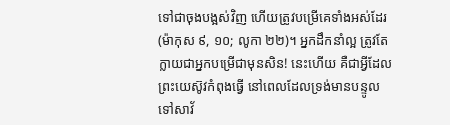ទៅជាចុងបង្អស់វិញ ហើយត្រូវបម្រើគេទាំងអស់ដែរ (ម៉ាកុស ៩, ១០; លូកា ២២)។ អ្នកដឹកនាំល្អ ត្រូវតែក្លាយជាអ្នកបម្រើជាមុនសិន! នេះហើយ គឺជាអ្វីដែលព្រះយេស៊ូវកំពុងធ្វើ នៅពេលដែលទ្រង់មានបន្ទូលទៅសាវ័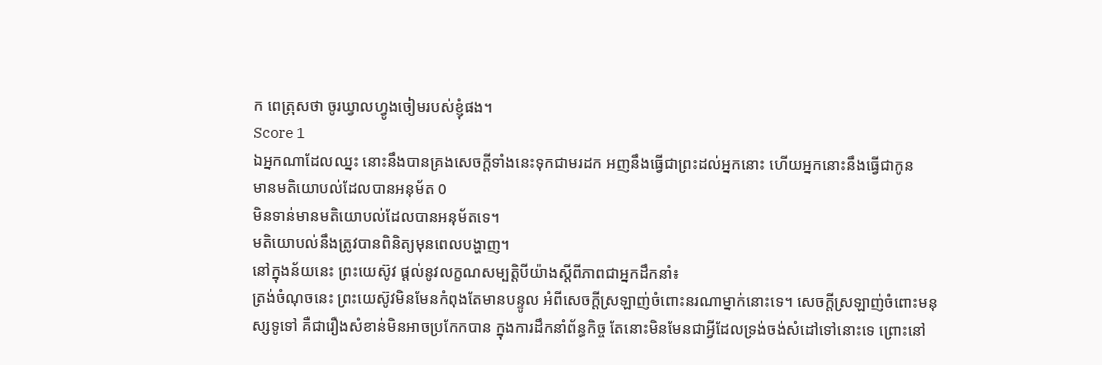ក ពេត្រុសថា ចូរឃ្វាលហ្វូងចៀមរបស់ខ្ញុំផង។
Score 1
ឯអ្នកណាដែលឈ្នះ នោះនឹងបានគ្រងសេចក្ដីទាំងនេះទុកជាមរដក អញនឹងធ្វើជាព្រះដល់អ្នកនោះ ហើយអ្នកនោះនឹងធ្វើជាកូន
មានមតិយោបល់ដែលបានអនុម័ត 0
មិនទាន់មានមតិយោបល់ដែលបានអនុម័តទេ។
មតិយោបល់នឹងត្រូវបានពិនិត្យមុនពេលបង្ហាញ។
នៅក្នុងន័យនេះ ព្រះយេស៊ូវ ផ្តល់នូវលក្ខណសម្បត្តិបីយ៉ាងស្ដីពីភាពជាអ្នកដឹកនាំ៖
ត្រង់ចំណុចនេះ ព្រះយេស៊ូវមិនមែនកំពុងតែមានបន្ទូល អំពីសេចក្ដីស្រឡាញ់ចំពោះនរណាម្នាក់នោះទេ។ សេចក្ដីស្រឡាញ់ចំពោះមនុស្សទូទៅ គឺជារឿងសំខាន់មិនអាចប្រកែកបាន ក្នុងការដឹកនាំព័ន្ធកិច្ច តែនោះមិនមែនជាអ្វីដែលទ្រង់ចង់សំដៅទៅនោះទេ ព្រោះនៅ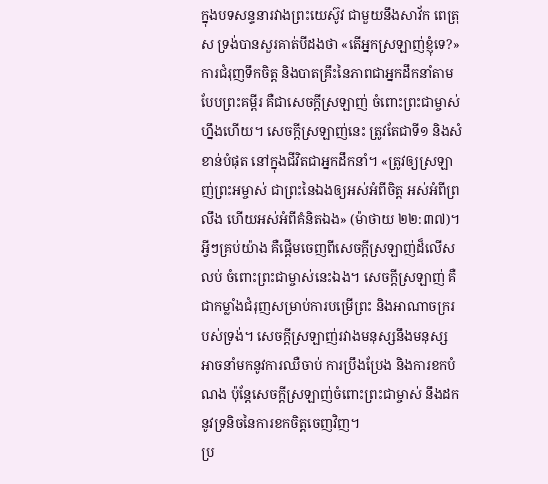ក្នុងបទសន្ទនារវាងព្រះយេស៊ូវ ជាមួយនឹងសាវ័ក ពេត្រុស ទ្រង់បានសួរគាត់បីដងថា «តើអ្នកស្រឡាញ់ខ្ញុំទេ?»
ការជំរុញទឹកចិត្ត និងបាតគ្រឹះនៃភាពជាអ្នកដឹកនាំតាមបែបព្រះគម្ពីរ គឺជាសេចក្តីស្រឡាញ់ ចំពោះព្រះជាម្ចាស់ហ្នឹងហើយ។ សេចក្តីស្រឡាញ់នេះ ត្រូវតែជាទី១ និងសំខាន់បំផុត នៅក្នុងជីវិតជាអ្នកដឹកនាំ។ «ត្រូវឲ្យស្រឡាញ់ព្រះអម្ចាស់ ជាព្រះនៃឯងឲ្យអស់អំពីចិត្ត អស់អំពីព្រលឹង ហើយអស់អំពីគំនិតឯង» (ម៉ាថាយ ២២:៣៧)។ អ្វីៗគ្រប់យ៉ាង គឺផ្ដើមចេញពីសេចក្ដីស្រឡាញ់ដ៏លើសលប់ ចំពោះព្រះជាម្ចាស់នេះឯង។ សេចក្តីស្រឡាញ់ គឺជាកម្លាំងជំរុញសម្រាប់ការបម្រើព្រះ និងអាណាចក្ររបស់ទ្រង់។ សេចក្តីស្រឡាញ់រវាងមនុស្សនឹងមនុស្ស អាចនាំមកនូវការឈឺចាប់ ការប្រឹងប្រែង និងការខកបំណង ប៉ុន្តែសេចក្ដីស្រឡាញ់ចំពោះព្រះជាម្ចាស់ នឹងដកនូវទ្រនិចនៃការខកចិត្តចេញវិញ។
ប្រ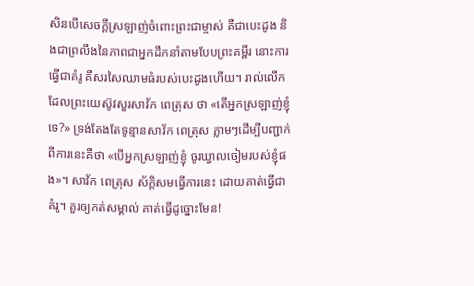សិនបើសេចក្តីស្រឡាញ់ចំពោះព្រះជាម្ចាស់ គឺជាបេះដូង និងជាព្រលឹងនៃភាពជាអ្នកដឹកនាំតាមបែបព្រះគម្ពីរ នោះការធ្វើជាគំរូ គឺសរសៃឈាមធំរបស់បេះដូងហើយ។ រាល់លើកដែលព្រះយេស៊ូវសួរសាវ័ក ពេត្រុស ថា «តើអ្នកស្រឡាញ់ខ្ញុំទេ?» ទ្រង់តែងតែទូន្មានសាវ័ក ពេត្រុស ភ្លាមៗដើម្បីបញ្ជាក់ពីការនេះគឺថា «បើអ្នកស្រឡាញ់ខ្ញុំ ចូរឃ្វាលចៀមរបស់ខ្ញុំផង»។ សាវ័ក ពេត្រុស ស័ក្ដិសមធ្វើការនេះ ដោយគាត់ធ្វើជាគំរូ។ គួរឲ្យកត់សម្គាល់ គាត់ធ្វើដូច្នោះមែន!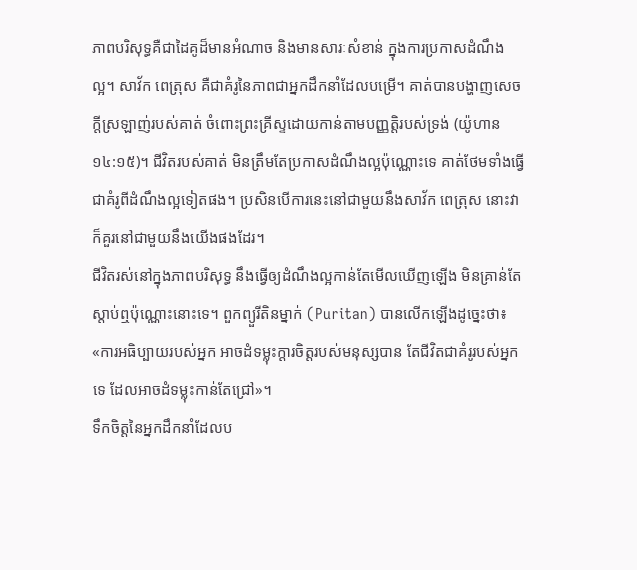ភាពបរិសុទ្ធគឺជាដៃគូដ៏មានអំណាច និងមានសារៈសំខាន់ ក្នុងការប្រកាសដំណឹងល្អ។ សាវ័ក ពេត្រុស គឺជាគំរូនៃភាពជាអ្នកដឹកនាំដែលបម្រើ។ គាត់បានបង្ហាញសេចក្តីស្រឡាញ់របស់គាត់ ចំពោះព្រះគ្រីស្ទដោយកាន់តាមបញ្ញត្តិរបស់ទ្រង់ (យ៉ូហាន ១៤:១៥)។ ជីវិតរបស់គាត់ មិនត្រឹមតែប្រកាសដំណឹងល្អប៉ុណ្ណោះទេ គាត់ថែមទាំងធ្វើជាគំរូពីដំណឹងល្អទៀតផង។ ប្រសិនបើការនេះនៅជាមួយនឹងសាវ័ក ពេត្រុស នោះវាក៏គួរនៅជាមួយនឹងយើងផងដែរ។
ជីវិតរស់នៅក្នុងភាពបរិសុទ្ធ នឹងធ្វើឲ្យដំណឹងល្អកាន់តែមើលឃើញឡើង មិនគ្រាន់តែស្តាប់ឮប៉ុណ្ណោះនោះទេ។ ពួកព្យួរីតិនម្នាក់ (Puritan) បានលើកឡើងដូច្នេះថា៖ «ការអធិប្បាយរបស់អ្នក អាចដំទម្លុះក្ដារចិត្តរបស់មនុស្សបាន តែជីវិតជាគំរូរបស់អ្នកទេ ដែលអាចដំទម្លុះកាន់តែជ្រៅ»។
ទឹកចិត្តនៃអ្នកដឹកនាំដែលប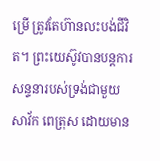ម្រើ ត្រូវតែហ៊ានលះបង់ជីវិត។ ព្រះយេស៊ូវបានបន្តការសន្ទនារបស់ទ្រង់ជាមួយ សាវ័ក ពេត្រុស ដោយមាន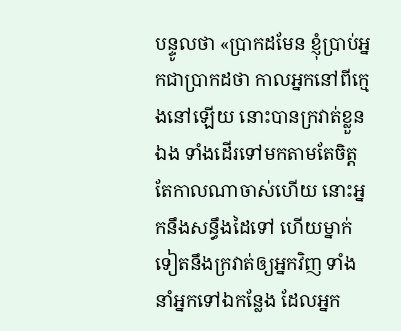បន្ទូលថា «ប្រាកដមែន ខ្ញុំប្រាប់អ្នកជាប្រាកដថា កាលអ្នកនៅពីក្មេងនៅឡើយ នោះបានក្រវាត់ខ្លួនឯង ទាំងដើរទៅមកតាមតែចិត្ត តែកាលណាចាស់ហើយ នោះអ្នកនឹងសន្ធឹងដៃទៅ ហើយម្នាក់ទៀតនឹងក្រវាត់ឲ្យអ្នកវិញ ទាំងនាំអ្នកទៅឯកន្លែង ដែលអ្នក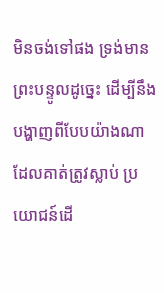មិនចង់ទៅផង ទ្រង់មានព្រះបន្ទូលដូច្នេះ ដើម្បីនឹងបង្ហាញពីបែបយ៉ាងណា ដែលគាត់ត្រូវស្លាប់ ប្រយោជន៍ដើ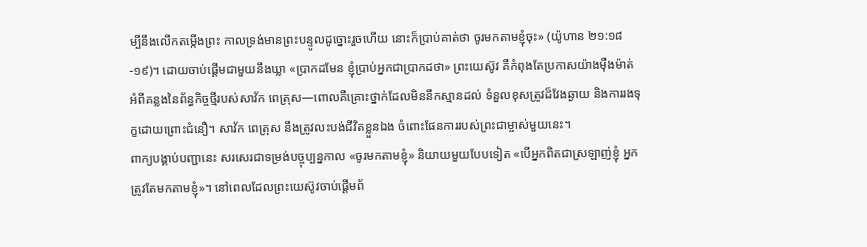ម្បីនឹងលើកតម្កើងព្រះ កាលទ្រង់មានព្រះបន្ទូលដូច្នោះរួចហើយ នោះក៏ប្រាប់គាត់ថា ចូរមកតាមខ្ញុំចុះ» (យ៉ូហាន ២១:១៨-១៩)។ ដោយចាប់ផ្ដើមជាមួយនឹងឃ្លា «ប្រាកដមែន ខ្ញុំប្រាប់អ្នកជាប្រាកដថា» ព្រះយេស៊ូវ គឺកំពុងតែប្រកាសយ៉ាងម៉ឺងម៉ាត់ អំពីគន្លងនៃព័ន្ធកិច្ចថ្មីរបស់សាវ័ក ពេត្រុស—ពោលគឺគ្រោះថ្នាក់ដែលមិននឹកស្មានដល់ ទំនួលខុសត្រូវដ៏វែងឆ្ងាយ និងការរងទុក្ខដោយព្រោះជំនឿ។ សាវ័ក ពេត្រុស នឹងត្រូវលះបង់ជីវិតខ្លួនឯង ចំពោះផែនការរបស់ព្រះជាម្ចាស់មួយនេះ។
ពាក្យបង្គាប់បញ្ជានេះ សរសេរជាទម្រង់បច្ចុប្បន្នកាល «ចូរមកតាមខ្ញុំ» និយាយមួយបែបទៀត «បើអ្នកពិតជាស្រឡាញ់ខ្ញុំ អ្នកត្រូវតែមកតាមខ្ញុំ»។ នៅពេលដែលព្រះយេស៊ូវចាប់ផ្ដើមព័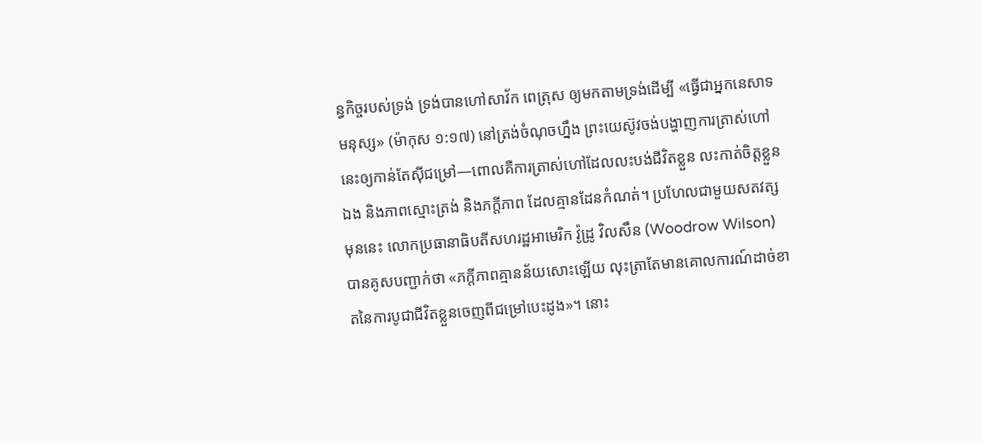ន្ធកិច្ចរបស់ទ្រង់ ទ្រង់បានហៅសាវ័ក ពេត្រុស ឲ្យមកតាមទ្រង់ដើម្បី «ធ្វើជាអ្នកនេសាទមនុស្ស» (ម៉ាកុស ១:១៧) នៅត្រង់ចំណុចហ្នឹង ព្រះយេស៊ូវចង់បង្ហាញការត្រាស់ហៅនេះឲ្យកាន់តែស៊ីជម្រៅ—ពោលគឺការត្រាស់ហៅដែលលះបង់ជីវិតខ្លួន លះកាត់ចិត្តខ្លួនឯង និងភាពស្មោះត្រង់ និងភក្តីភាព ដែលគ្មានដែនកំណត់។ ប្រហែលជាមួយសតវត្សមុននេះ លោកប្រធានាធិបតីសហរដ្ឋអាមេរិក វ៉ូដ្រូ វិលសឹន (Woodrow Wilson) បានគូសបញ្ជាក់ថា «ភក្ដីភាពគ្មានន័យសោះឡើយ លុះត្រាតែមានគោលការណ៍ដាច់ខាតនៃការបូជាជីវិតខ្លួនចេញពីជម្រៅបេះដូង»។ នោះ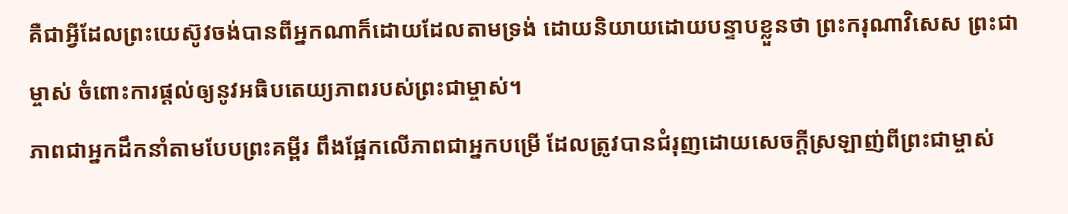គឺជាអ្វីដែលព្រះយេស៊ូវចង់បានពីអ្នកណាក៏ដោយដែលតាមទ្រង់ ដោយនិយាយដោយបន្ទាបខ្លួនថា ព្រះករុណាវិសេស ព្រះជាម្ចាស់ ចំពោះការផ្តល់ឲ្យនូវអធិបតេយ្យភាពរបស់ព្រះជាម្ចាស់។
ភាពជាអ្នកដឹកនាំតាមបែបព្រះគម្ពីរ ពឹងផ្អែកលើភាពជាអ្នកបម្រើ ដែលត្រូវបានជំរុញដោយសេចក្ដីស្រឡាញ់ពីព្រះជាម្ចាស់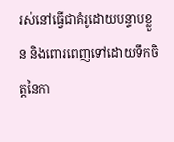រស់នៅធ្វើជាគំរូដោយបន្ទាបខ្លួន និងពោរពេញទៅដោយទឹកចិត្តនៃកា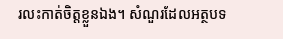រលះកាត់ចិត្តខ្លួនឯង។ សំណួរដែលអត្ថបទ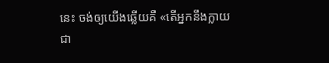នេះ ចង់ឲ្យយើងឆ្លើយគឺ «តើអ្នកនឹងក្លាយជា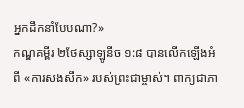អ្នកដឹកនាំបែបណា?»
កណ្ឌគម្ពីរ ២ថែស្សាឡូនីច ១:៨ បានលើកឡើងអំពី «ការសងសឹក» របស់ព្រះជាម្ចាស់។ ពាក្យជាភា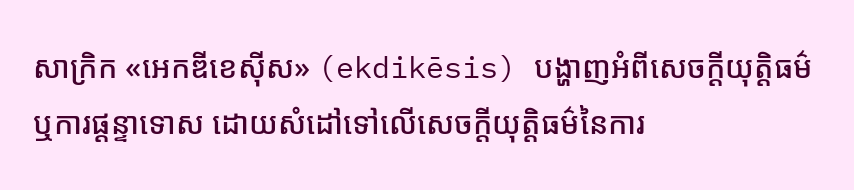សាក្រិក «អេកឌីខេស៊ីស» (ekdikēsis) បង្ហាញអំពីសេចក្ដីយុត្តិធម៌ ឬការផ្ដន្ទាទោស ដោយសំដៅទៅលើសេចក្ដីយុត្តិធម៌នៃការ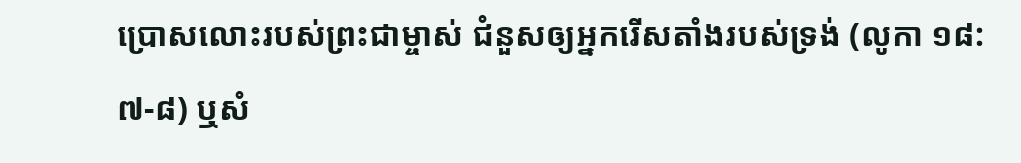ប្រោសលោះរបស់ព្រះជាម្ចាស់ ជំនួសឲ្យអ្នករើសតាំងរបស់ទ្រង់ (លូកា ១៨:៧-៨) ឬសំ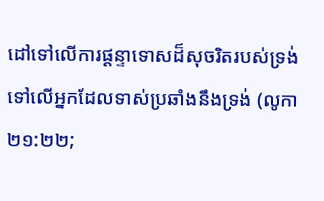ដៅទៅលើការផ្ដន្ទាទោសដ៏សុចរិតរបស់ទ្រង់ទៅលើអ្នកដែលទាស់ប្រឆាំងនឹងទ្រង់ (លូកា ២១:២២;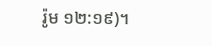រ៉ូម ១២:១៩)។